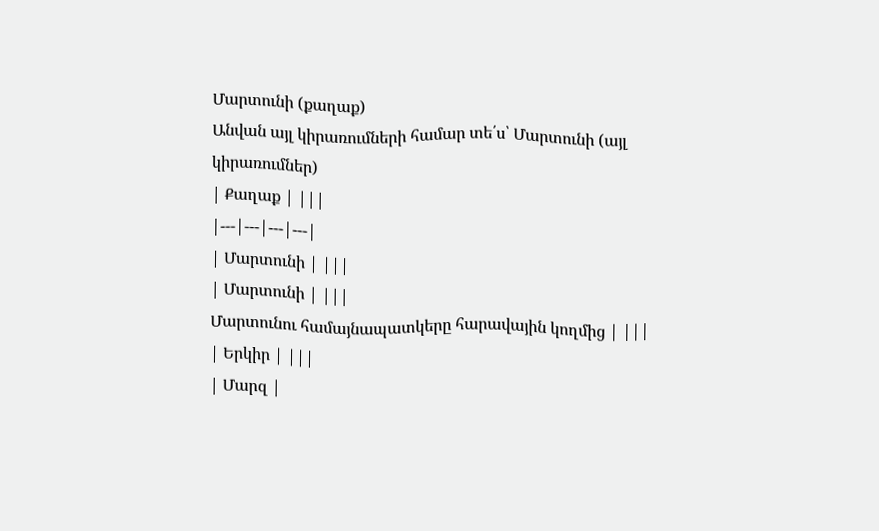Մարտունի (քաղաք)
Անվան այլ կիրառումների համար տե՛ս՝ Մարտունի (այլ կիրառումներ)
| Քաղաք | |||
|---|---|---|---|
| Մարտունի | |||
| Մարտունի | |||
Մարտունու համայնապատկերը հարավային կողմից | |||
| Երկիր | |||
| Մարզ |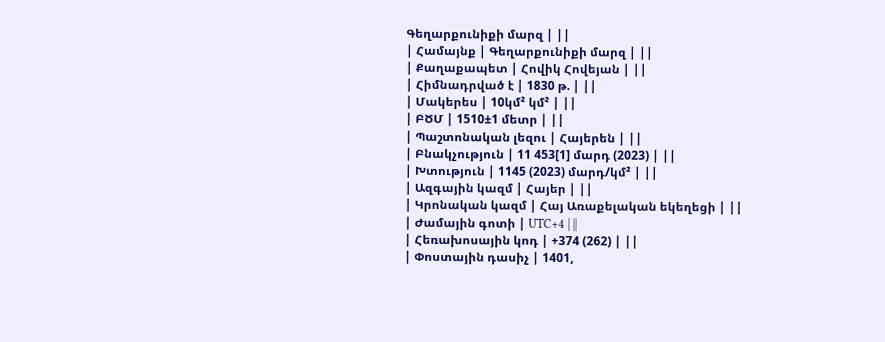Գեղարքունիքի մարզ | ||
| Համայնք | Գեղարքունիքի մարզ | ||
| Քաղաքապետ | Հովիկ Հովեյան | ||
| Հիմնադրված է | 1830 թ. | ||
| Մակերես | 10կմ² կմ² | ||
| ԲԾՄ | 1510±1 մետր | ||
| Պաշտոնական լեզու | Հայերեն | ||
| Բնակչություն | 11 453[1] մարդ (2023) | ||
| Խտություն | 1145 (2023) մարդ/կմ² | ||
| Ազգային կազմ | Հայեր | ||
| Կրոնական կազմ | Հայ Առաքելական եկեղեցի | ||
| Ժամային գոտի | UTC+4 | ||
| Հեռախոսային կոդ | +374 (262) | ||
| Փոստային դասիչ | 1401,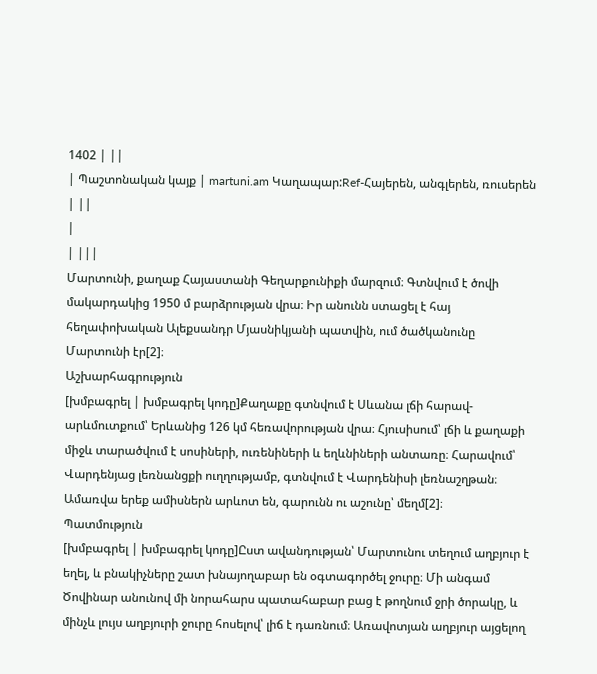1402 | ||
| Պաշտոնական կայք | martuni.am Կաղապար:Ref-Հայերեն, անգլերեն, ռուսերեն | ||
|
| |||
Մարտունի, քաղաք Հայաստանի Գեղարքունիքի մարզում։ Գտնվում է ծովի մակարդակից 1950 մ բարձրության վրա։ Իր անունն ստացել է հայ հեղափոխական Ալեքսանդր Մյասնիկյանի պատվին, ում ծածկանունը Մարտունի էր[2]։
Աշխարհագրություն
[խմբագրել | խմբագրել կոդը]Քաղաքը գտնվում է Սևանա լճի հարավ-արևմուտքում՝ Երևանից 126 կմ հեռավորության վրա։ Հյուսիսում՝ լճի և քաղաքի միջև տարածվում է սոսիների, ուռենիների և եղևնիների անտառը։ Հարավում՝ Վարդենյաց լեռնանցքի ուղղությամբ, գտնվում է Վարդենիսի լեռնաշղթան։ Ամառվա երեք ամիսներն արևոտ են, գարունն ու աշունը՝ մեղմ[2]։
Պատմություն
[խմբագրել | խմբագրել կոդը]Ըստ ավանդության՝ Մարտունու տեղում աղբյուր է եղել, և բնակիչները շատ խնայողաբար են օգտագործել ջուրը։ Մի անգամ Ծովինար անունով մի նորահարս պատահաբար բաց է թողնում ջրի ծորակը, և մինչև լույս աղբյուրի ջուրը հոսելով՝ լիճ է դառնում։ Առավոտյան աղբյուր այցելող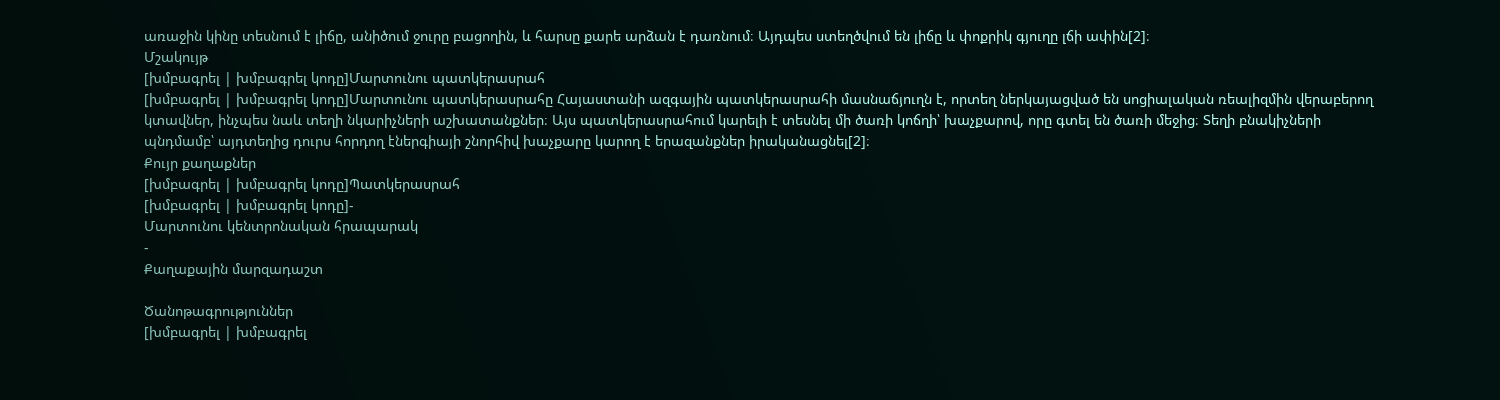առաջին կինը տեսնում է լիճը, անիծում ջուրը բացողին, և հարսը քարե արձան է դառնում։ Այդպես ստեղծվում են լիճը և փոքրիկ գյուղը լճի ափին[2]։
Մշակույթ
[խմբագրել | խմբագրել կոդը]Մարտունու պատկերասրահ
[խմբագրել | խմբագրել կոդը]Մարտունու պատկերասրահը Հայաստանի ազգային պատկերասրահի մասնաճյուղն է, որտեղ ներկայացված են սոցիալական ռեալիզմին վերաբերող կտավներ, ինչպես նաև տեղի նկարիչների աշխատանքներ։ Այս պատկերասրահում կարելի է տեսնել մի ծառի կոճղի՝ խաչքարով, որը գտել են ծառի մեջից։ Տեղի բնակիչների պնդմամբ՝ այդտեղից դուրս հորդող էներգիայի շնորհիվ խաչքարը կարող է երազանքներ իրականացնել[2]։
Քույր քաղաքներ
[խմբագրել | խմբագրել կոդը]Պատկերասրահ
[խմբագրել | խմբագրել կոդը]-
Մարտունու կենտրոնական հրապարակ
-
Քաղաքային մարզադաշտ

Ծանոթագրություններ
[խմբագրել | խմբագրել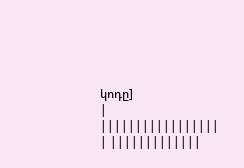կոդը]
| |||||||||||||||||
| |||||||||||||